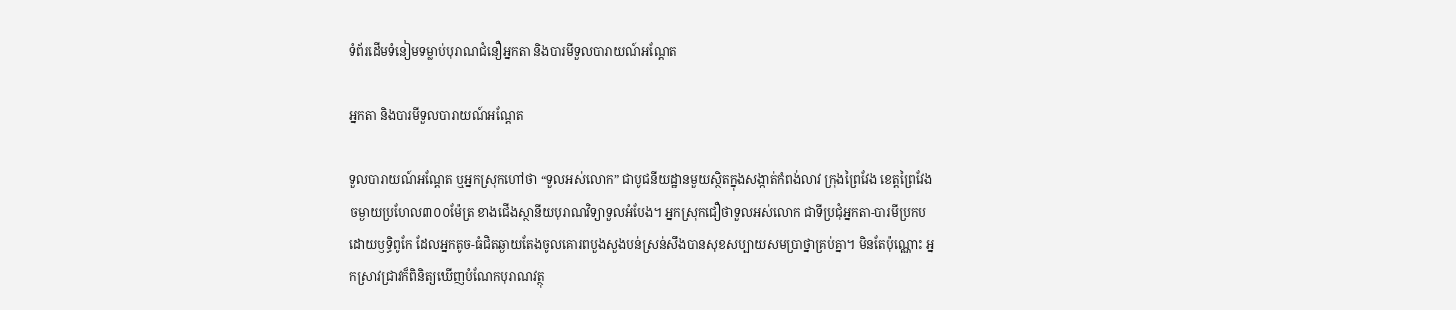ទំព័រដើមទំនៀមទម្លាប់បុរាណជំនឿអ្នកតា និងបារមីទួលបារាយណ៍អណ្តែត

អ្នកតា និងបារមីទួលបារាយណ៍អណ្តែត

ទួលបារាយណ៍អណ្តែត ឬអ្នកស្រុកហៅថា “ទួលអស់លោក” ជាបូជនីយដ្ឋានមួយស្ថិតក្នុងសង្កាត់កំពង់លាវ ក្រុងព្រៃវែង ខេត្តព្រៃវែង ចម្ងាយប្រហែល៣០០ម៉ែត្រ ខាងជើងស្ថានីយបុរាណវិទ្យាទួលអំបែង។ អ្នកស្រុកជឿថាទួលអស់លោក ជាទីប្រជុំអ្នកតា-បារមីប្រកបដោយឫទ្ធិពូកែ ដែលអ្នកតូច-ធំជិតឆ្ងាយតែងចូលគោរពបួងសួងបន់ស្រន់សឹងបានសុខសប្បាយសមប្រាថ្នាគ្រប់គ្នា។ មិនតែប៉ុណ្ណោះ អ្នកស្រាវជ្រាវក៏ពិនិត្យឃើញបំណែកបុរាណវត្ថុ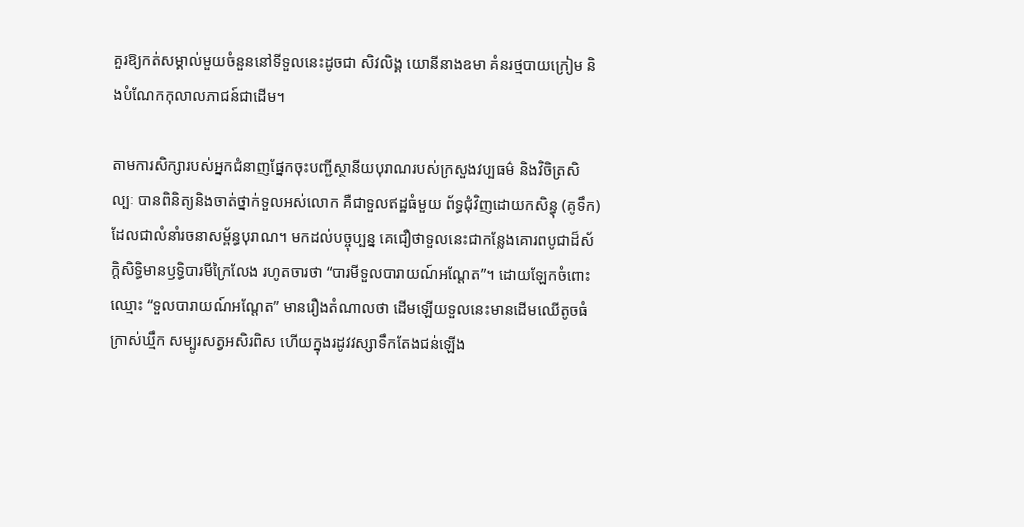គួរឱ្យកត់សម្គាល់មួយចំនួននៅទីទួលនេះដូចជា សិវលិង្គ យោនីនាងឧមា គំនរថ្មបាយក្រៀម និងបំណែកកុលាលភាជន៍ជាដើម។

តាមការសិក្សារបស់អ្នកជំនាញផ្នែកចុះបញ្ជីស្ថានីយបុរាណរបស់ក្រសួងវប្បធម៌ និងវិចិត្រសិល្បៈ បានពិនិត្យនិងចាត់ថ្នាក់ទួលអស់លោក គឺជាទួលឥដ្ឋធំមួយ ព័ទ្ធជុំវិញដោយកសិន្ធុ (គូទឹក) ដែលជាលំនាំរចនាសម្ព័ន្ធបុរាណ។ មកដល់បច្ចុប្បន្ន គេជឿថាទួលនេះជាកន្លែងគោរពបូជាដ៏ស័ក្តិសិទ្ធិមានឫទ្ធិបារមីក្រៃលែង រហូតចារថា “បារមីទួលបារាយណ៍អណ្តែត”។ ដោយឡែកចំពោះឈ្មោះ “ទួលបារាយណ៍អណ្តែត” មានរឿងតំណាលថា ដើមឡើយទួលនេះមានដើមឈើតូចធំក្រាស់ឃ្មឹក សម្បូរសត្វអសិរពិស ហើយក្នុងរដូវវស្សាទឹកតែងជន់ឡើង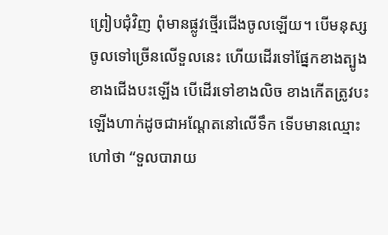ព្រៀបជុំវិញ ពុំមានផ្លូវថ្មើរជើងចូលឡើយ។ បើមនុស្សចូលទៅច្រើនលើទួលនេះ ហើយដើរទៅផ្នែកខាងត្បូង ខាងជើងបះឡើង បើដើរទៅខាងលិច ខាងកើតត្រូវបះឡើងហាក់ដូចជាអណ្តែតនៅលើទឹក ទើបមានឈ្មោះហៅថា “ទួលបារាយ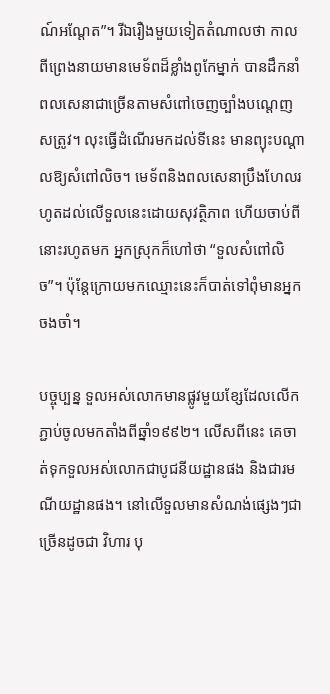ណ៍អណ្តែត”។ រីឯរឿងមួយទៀតតំណាលថា កាលពីព្រេងនាយមានមេទ័ពដ៏ខ្លាំងពូកែម្នាក់ បានដឹកនាំពលសេនាជាច្រើនតាមសំពៅចេញច្បាំងបណ្តេញសត្រូវ។ លុះធ្វើដំណើរមកដល់ទីនេះ មានព្យុះបណ្តាលឱ្យសំពៅលិច។ មេទ័ពនិងពលសេនាប្រឹងហែលរហូតដល់លើទួលនេះដោយសុវត្ថិភាព ហើយចាប់ពីនោះរហូតមក អ្នកស្រុកក៏ហៅថា “ទួលសំពៅលិច”។ ប៉ុន្តែក្រោយមកឈ្មោះនេះក៏បាត់ទៅពុំមានអ្នកចងចាំ។

បច្ចុប្បន្ន ទួលអស់លោកមានផ្លូវមួយខ្សែដែលលើកភ្ជាប់ចូលមកតាំងពីឆ្នាំ១៩៩២។ លើសពីនេះ គេចាត់ទុកទួលអស់លោកជាបូជនីយដ្ឋានផង និងជារមណីយដ្ឋានផង។ នៅលើទួលមានសំណង់ផ្សេងៗជាច្រើនដូចជា វិហារ បុ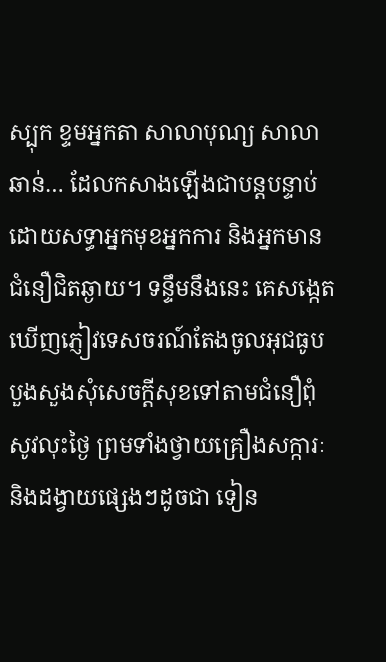ស្បុក ខ្ទមអ្នកតា សាលាបុណ្យ សាលាឆាន់… ដែលកសាងឡើងជាបន្តបន្ទាប់ ដោយសទ្ធាអ្នកមុខអ្នកការ និងអ្នកមានជំនឿជិតឆ្ងាយ។ ទន្ទឹមនឹងនេះ គេសង្កេតឃើញភ្ញៀវទេសចរណ៍តែងចូលអុជធូបបួងសួងសុំសេចក្តីសុខទៅតាមជំនឿពុំសូវលុះថ្ងៃ ព្រមទាំងថ្វាយគ្រឿងសក្ការៈ និងដង្វាយផ្សេងៗដូចជា ទៀន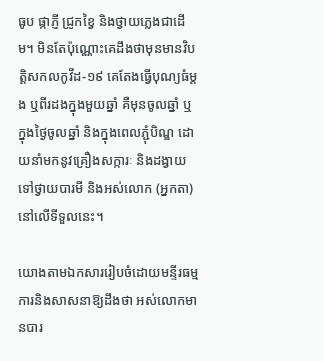ធូប ផ្កាភ្ញី ជ្រូកខ្វៃ និងថ្វាយភ្លេងជាដើម។ មិនតែប៉ុណ្ណោះគេដឹងថាមុនមានវិបត្តិសកលកូវីដ-១៩ គេតែងធ្វើបុណ្យធំម្តង ឬពីរដងក្នុងមួយឆ្នាំ គឺមុនចូលឆ្នាំ ឬក្នុងថ្ងៃចូលឆ្នាំ និងក្នុងពេលភ្ជុំបិណ្ឌ ដោយនាំមកនូវគ្រឿងសក្ការៈ និងដង្វាយទៅថ្វាយបារមី និងអស់លោក (អ្នកតា) នៅលើទីទួលនេះ។

យោងតាមឯកសាររៀបចំដោយមន្ទីរធម្មការនិងសាសនាឱ្យដឹងថា អស់លោកមានបារ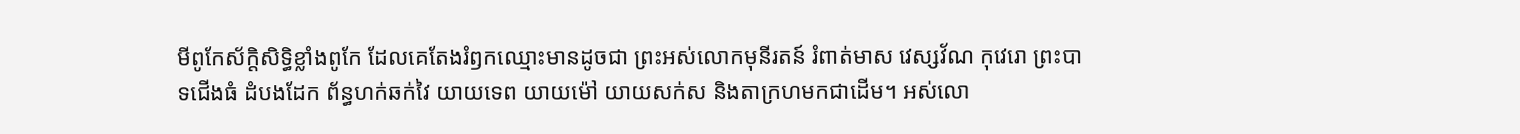មីពូកែស័ក្តិសិទ្ធិខ្លាំងពូកែ ដែលគេតែងរំឭកឈ្មោះមានដូចជា ព្រះអស់លោកមុនីរតន៍ រំពាត់មាស វេស្សវ័ណ កុវេរោ ព្រះបាទជើងធំ ដំបងដែក ព័ន្ធហក់ឆក់វៃ យាយទេព យាយម៉ៅ យាយសក់ស និងតាក្រហមកជាដើម។ អស់លោ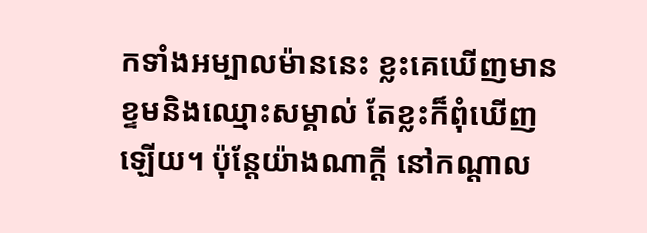កទាំងអម្បាលម៉ាននេះ ខ្លះគេឃើញមានខ្ទមនិងឈ្មោះសម្គាល់ តែខ្លះក៏ពុំឃើញឡើយ។ ប៉ុន្តែយ៉ាងណាក្តី នៅកណ្តាល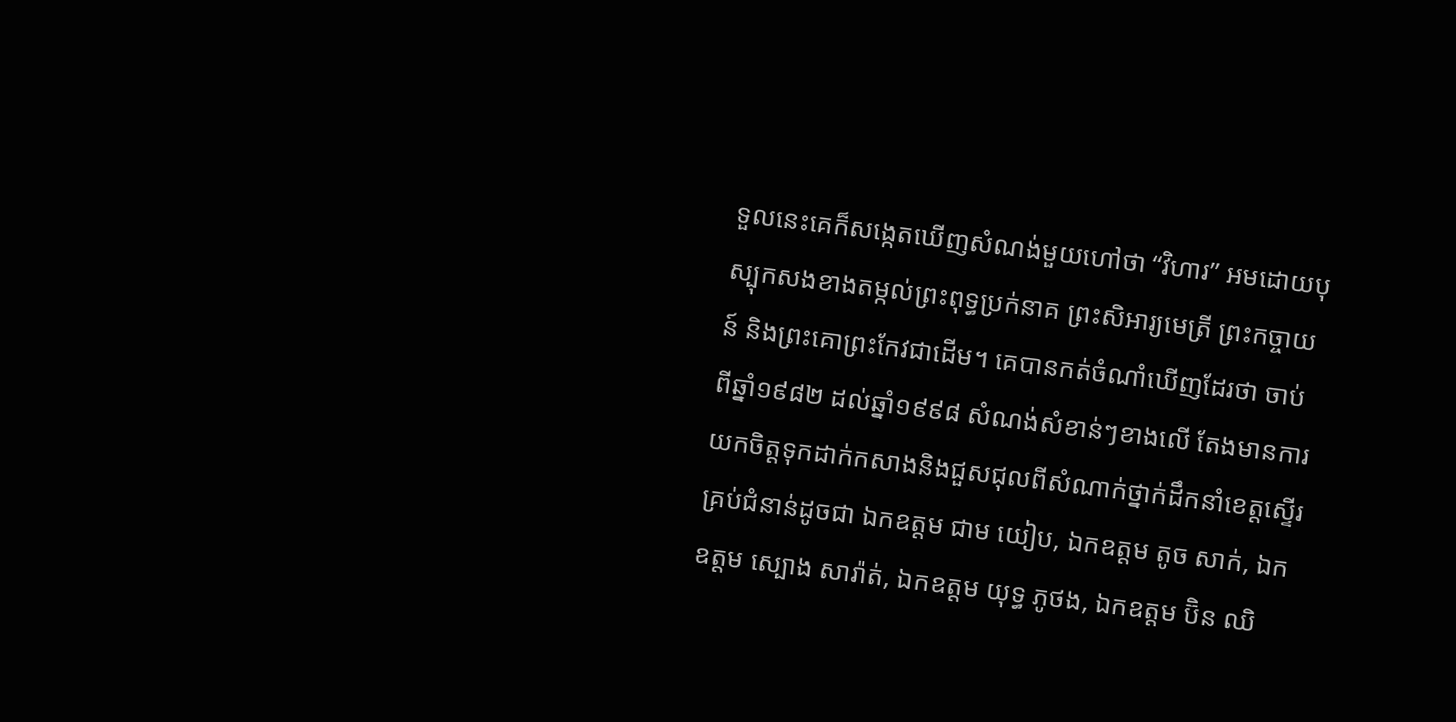ទួលនេះគេក៏សង្កេតឃើញសំណង់មួយហៅថា “វិហារ” អមដោយបុស្បុកសងខាងតម្កល់ព្រះពុទ្ធប្រក់នាគ ព្រះសិអារ្យមេត្រី ព្រះកច្ចាយន៍ និងព្រះគោព្រះកែវជាដើម។ គេបានកត់ចំណាំឃើញដែរថា ចាប់ពីឆ្នាំ១៩៨២ ដល់ឆ្នាំ១៩៩៨ សំណង់សំខាន់ៗខាងលើ តែងមានការយកចិត្តទុកដាក់កសាងនិងជួសជុលពីសំណាក់ថ្នាក់ដឹកនាំខេត្តស្ទើរគ្រប់ជំនាន់ដូចជា ឯកឧត្តម ជាម យៀប, ឯកឧត្តម តូច សាក់, ឯកឧត្តម ស្បោង សារ៉ាត់, ឯកឧត្តម យុទ្ធ ភូថង, ឯកឧត្តម ប៊ិន ឈិ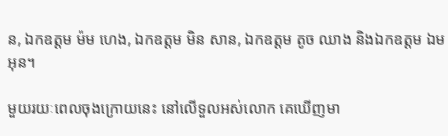ន, ឯកឧត្តម ម៉ម ហេង, ឯកឧត្តម មិន សាន, ឯកឧត្តម តូច ឈាង និងឯកឧត្តម ឯម អុន។

មួយរយៈពេលចុងក្រោយនេះ នៅលើទួលអស់លោក គេឃើញមា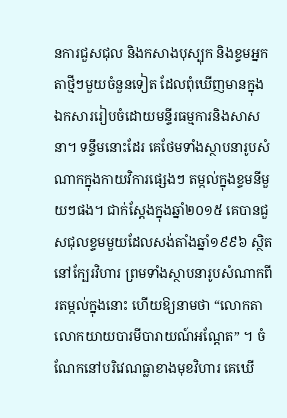នការជួសជុល និងកសាងបុស្បុក និងខ្ទមអ្នកតាថ្មីៗមួយចំនួនទៀត ដែលពុំឃើញមានក្នុងឯកសាររៀបចំដោយមន្ទីរធម្មការនិងសាសនា។ ទន្ទឹមនោះដែរ គេថែមទាំងស្ថាបនារូបសំណាកក្នុងកាយវិការផ្សេងៗ តម្កល់ក្នុងខ្ទមនីមួយៗផង។ ជាក់ស្តែងក្នុងឆ្នាំ២០១៥ គេបានជួសជុលខ្ទមមួយដែលសង់តាំងឆ្នាំ១៩៩៦ ស្ថិតនៅក្បែរវិហារ ព្រមទាំងស្ថាបនារូបសំណាកពីរតម្កល់ក្នុងនោះ ហើយឱ្យនាមថា “លោកតាលោកយាយបារមីបារាយណ៍អណ្តែត” ។ ចំណែកនៅបរិវេណធ្លាខាងមុខវិហារ គេឃើ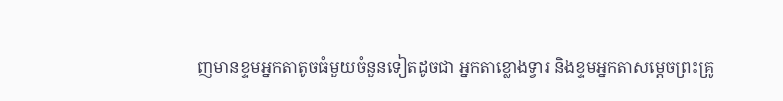ញមានខ្ទមអ្នកតាតូចធំមួយចំនួនទៀតដូចជា អ្នកតាខ្លោងទ្វារ និងខ្ទមអ្នកតាសម្តេចព្រះគ្រូ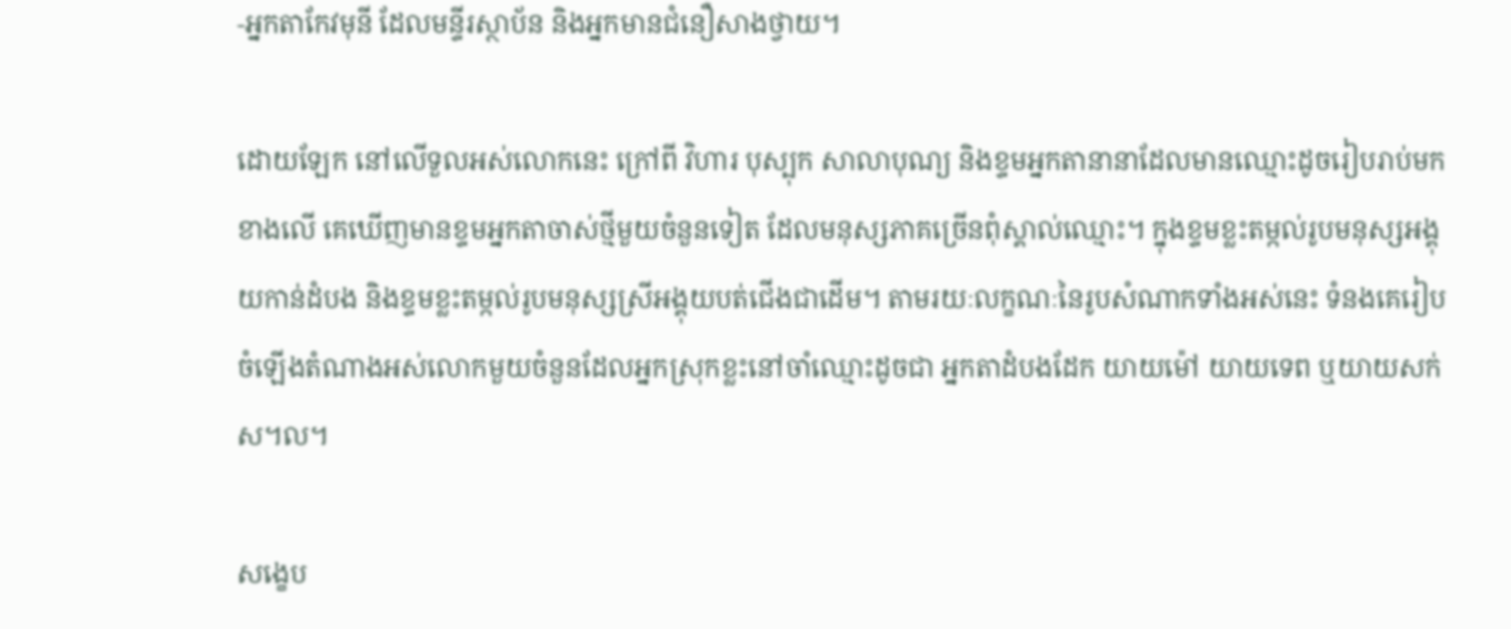-អ្នកតាកែវមុនី ដែលមន្ទីរស្ថាប័ន និងអ្នកមានជំនឿសាងថ្វាយ។

ដោយឡែក នៅលើទួលអស់លោកនេះ ក្រៅពី វិហារ បុស្បុក សាលាបុណ្យ និងខ្ទមអ្នកតានានាដែលមានឈ្មោះដូចរៀបរាប់មកខាងលើ គេឃើញមានខ្ទមអ្នកតាចាស់ថ្មីមួយចំនួនទៀត ដែលមនុស្សភាគច្រើនពុំស្គាល់ឈ្មោះ។ ក្នុងខ្ទមខ្លះតម្កល់រូបមនុស្សអង្គុយកាន់ដំបង និងខ្ទមខ្លះតម្កល់រូបមនុស្សស្រីអង្គុយបត់ជើងជាដើម។ តាមរយៈលក្ខណៈនៃរូបសំណាកទាំងអស់នេះ ទំនងគេរៀបចំឡើងតំណាងអស់លោកមួយចំនួនដែលអ្នកស្រុកខ្លះនៅចាំឈ្មោះដូចជា អ្នកតាដំបងដែក យាយម៉ៅ យាយទេព ឬយាយសក់ស។ល។

សង្ខេប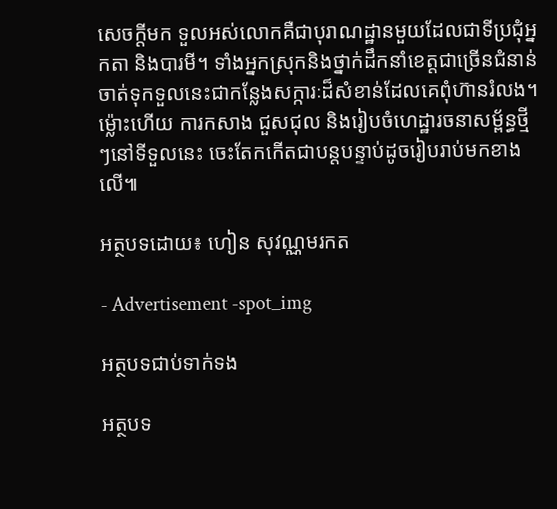សេចក្តីមក ទួលអស់លោកគឺជាបុរាណដ្ឋានមួយដែលជាទីប្រជុំអ្នកតា និងបារមី។ ទាំងអ្នកស្រុកនិងថ្នាក់ដឹកនាំខេត្តជាច្រើនជំនាន់ ចាត់ទុកទួលនេះជាកន្លែងសក្ការៈដ៏សំខាន់ដែលគេពុំហ៊ានរំលង។ ម្ល៉ោះហើយ ការកសាង ជួសជុល និងរៀបចំហេដ្ឋារចនាសម្ព័ន្ធថ្មីៗនៅទីទួលនេះ ចេះតែកកើតជាបន្តបន្ទាប់ដូចរៀបរាប់មកខាងលើ៕

អត្ថបទដោយ៖ ហៀន សុវណ្ណមរកត

- Advertisement -spot_img

អត្ថបទជាប់ទាក់ទង

អត្ថបទ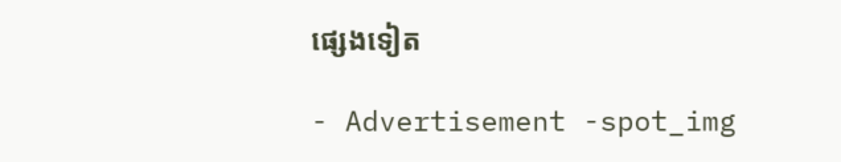ផ្សេងទៀត

- Advertisement -spot_img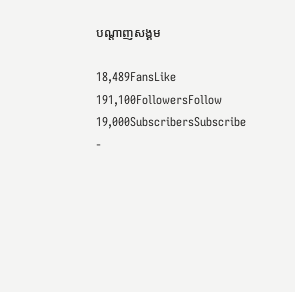បណ្ដាញសង្គម

18,489FansLike
191,100FollowersFollow
19,000SubscribersSubscribe
-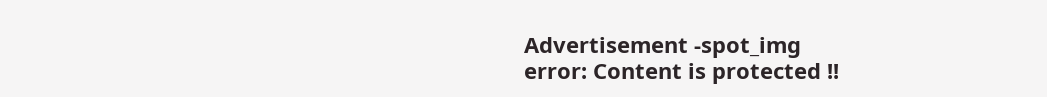Advertisement -spot_img
error: Content is protected !!